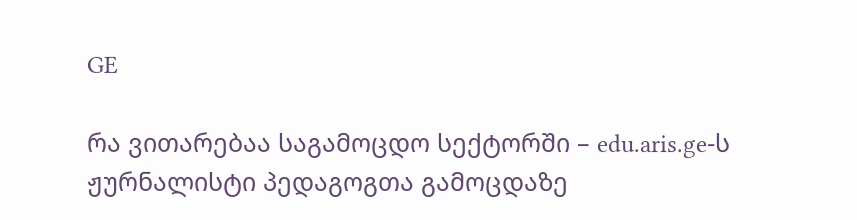GE

რა ვითარებაა საგამოცდო სექტორში – edu.aris.ge-ს ჟურნალისტი პედაგოგთა გამოცდაზე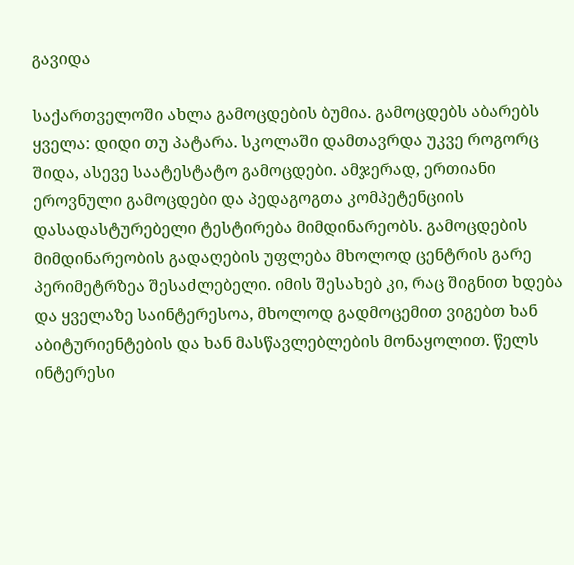გავიდა

საქართველოში ახლა გამოცდების ბუმია. გამოცდებს აბარებს ყველა: დიდი თუ პატარა. სკოლაში დამთავრდა უკვე როგორც შიდა, ასევე საატესტატო გამოცდები. ამჯერად, ერთიანი ეროვნული გამოცდები და პედაგოგთა კომპეტენციის დასადასტურებელი ტესტირება მიმდინარეობს. გამოცდების მიმდინარეობის გადაღების უფლება მხოლოდ ცენტრის გარე პერიმეტრზეა შესაძლებელი. იმის შესახებ კი, რაც შიგნით ხდება და ყველაზე საინტერესოა, მხოლოდ გადმოცემით ვიგებთ ხან აბიტურიენტების და ხან მასწავლებლების მონაყოლით. წელს ინტერესი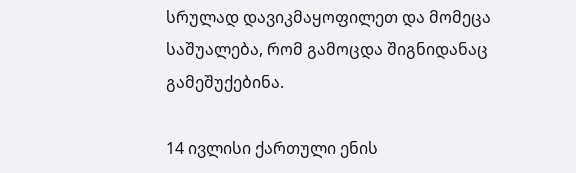სრულად დავიკმაყოფილეთ და მომეცა საშუალება, რომ გამოცდა შიგნიდანაც გამეშუქებინა.

14 ივლისი ქართული ენის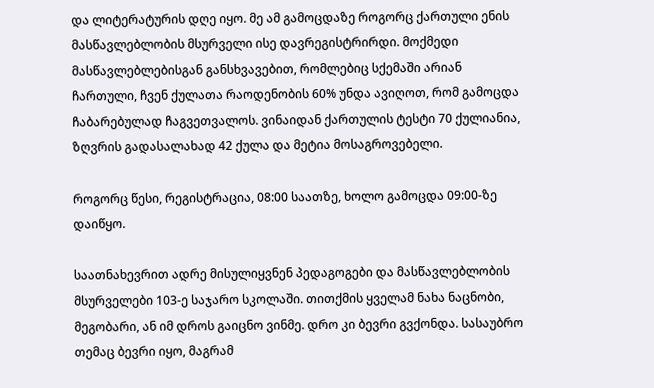და ლიტერატურის დღე იყო. მე ამ გამოცდაზე როგორც ქართული ენის მასწავლებლობის მსურველი ისე დავრეგისტრირდი. მოქმედი მასწავლებლებისგან განსხვავებით, რომლებიც სქემაში არიან ჩართული, ჩვენ ქულათა რაოდენობის 60% უნდა ავიღოთ, რომ გამოცდა ჩაბარებულად ჩაგვეთვალოს. ვინაიდან ქართულის ტესტი 70 ქულიანია, ზღვრის გადასალახად 42 ქულა და მეტია მოსაგროვებელი.

როგორც წესი, რეგისტრაცია, 08:00 საათზე, ხოლო გამოცდა 09:00-ზე დაიწყო.

საათნახევრით ადრე მისულიყვნენ პედაგოგები და მასწავლებლობის მსურველები 103-ე საჯარო სკოლაში. თითქმის ყველამ ნახა ნაცნობი, მეგობარი, ან იმ დროს გაიცნო ვინმე. დრო კი ბევრი გვქონდა. სასაუბრო თემაც ბევრი იყო, მაგრამ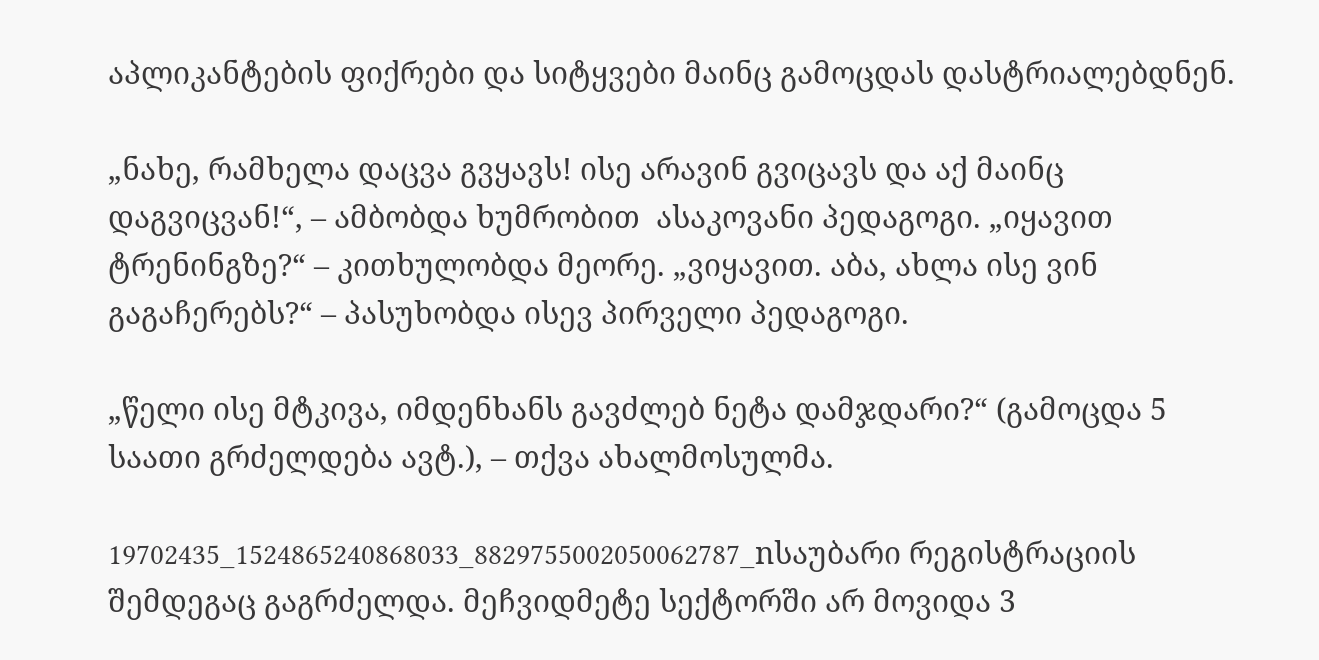აპლიკანტების ფიქრები და სიტყვები მაინც გამოცდას დასტრიალებდნენ.

„ნახე, რამხელა დაცვა გვყავს! ისე არავინ გვიცავს და აქ მაინც დაგვიცვან!“, – ამბობდა ხუმრობით  ასაკოვანი პედაგოგი. „იყავით ტრენინგზე?“ – კითხულობდა მეორე. „ვიყავით. აბა, ახლა ისე ვინ გაგაჩერებს?“ – პასუხობდა ისევ პირველი პედაგოგი.

„წელი ისე მტკივა, იმდენხანს გავძლებ ნეტა დამჯდარი?“ (გამოცდა 5 საათი გრძელდება ავტ.), – თქვა ახალმოსულმა.

19702435_1524865240868033_8829755002050062787_nსაუბარი რეგისტრაციის შემდეგაც გაგრძელდა. მეჩვიდმეტე სექტორში არ მოვიდა 3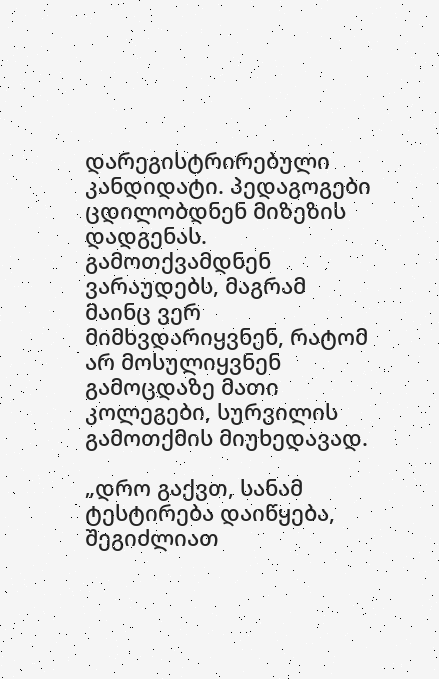დარეგისტრირებული კანდიდატი. პედაგოგები ცდილობდნენ მიზეზის დადგენას. გამოთქვამდნენ ვარაუდებს, მაგრამ მაინც ვერ მიმხვდარიყვნენ, რატომ არ მოსულიყვნენ გამოცდაზე მათი კოლეგები, სურვილის გამოთქმის მიუხედავად.

„დრო გაქვთ, სანამ ტესტირება დაიწყება, შეგიძლიათ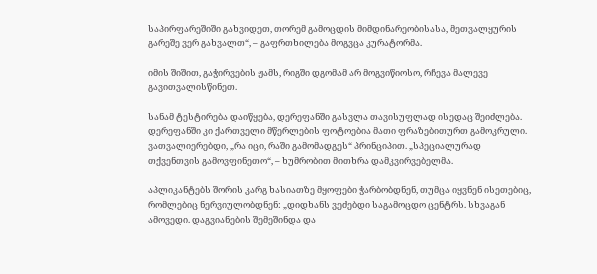საპირფარეშიში გახვიდეთ, თორემ გამოცდის მიმდინარეობისასა, მეთვალყურის გარეშე ვერ გახვალთ“, – გაფრთხილება მოგვცა კურატორმა.

იმის შიშით, გაჭირვების ჟამს, რიგში დგომამ არ მოგვიწიოსო, რჩევა მალევე გავითვალისწინეთ.

სანამ ტესტირება დაიწყება, დერეფანში გასვლა თავისუფლად ისედაც შეიძლება. დერეფანში კი ქართველი მწერლების ფოტოებია მათი ფრაზებითურთ გამოკრული. ვათვალიერებდი, „რა იცი, რაში გამომადგეს“ პრინციპით. „სპეციალურად თქვენთვის გამოვფინეთო“, – ხუმრობით მითხრა დამკვირვებელმა.

აპლიკანტებს შორის კარგ ხასიათზე მყოფები ჭარბობდნენ, თუმცა იყვნენ ისეთებიც, რომლებიც ნერვიულობდნენ: „დიდხანს ვეძებდი საგამოცდო ცენტრს. სხვაგან ამოვედი. დაგვიანების შემეშინდა და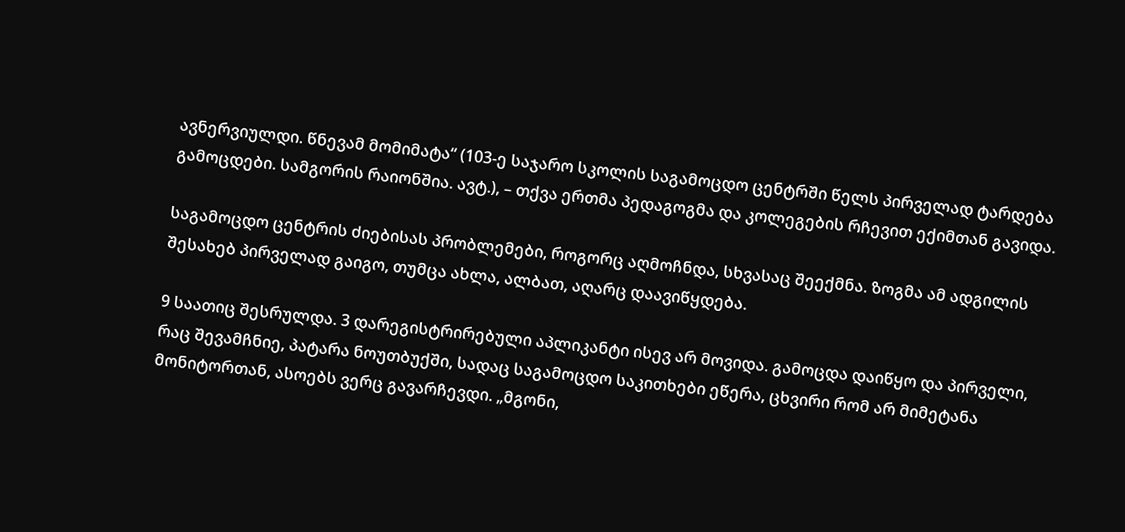ავნერვიულდი. წნევამ მომიმატა“ (103-ე საჯარო სკოლის საგამოცდო ცენტრში წელს პირველად ტარდება გამოცდები. სამგორის რაიონშია. ავტ.), – თქვა ერთმა პედაგოგმა და კოლეგების რჩევით ექიმთან გავიდა.

საგამოცდო ცენტრის ძიებისას პრობლემები, როგორც აღმოჩნდა, სხვასაც შეექმნა. ზოგმა ამ ადგილის შესახებ პირველად გაიგო, თუმცა ახლა, ალბათ, აღარც დაავიწყდება.

9 საათიც შესრულდა. 3 დარეგისტრირებული აპლიკანტი ისევ არ მოვიდა. გამოცდა დაიწყო და პირველი, რაც შევამჩნიე, პატარა ნოუთბუქში, სადაც საგამოცდო საკითხები ეწერა, ცხვირი რომ არ მიმეტანა  მონიტორთან, ასოებს ვერც გავარჩევდი. „მგონი,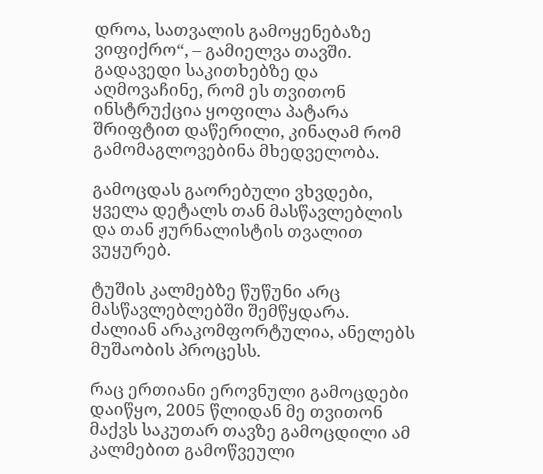დროა, სათვალის გამოყენებაზე ვიფიქრო“, – გამიელვა თავში.  გადავედი საკითხებზე და აღმოვაჩინე, რომ ეს თვითონ ინსტრუქცია ყოფილა პატარა შრიფტით დაწერილი, კინაღამ რომ გამომაგლოვებინა მხედველობა.

გამოცდას გაორებული ვხვდები, ყველა დეტალს თან მასწავლებლის და თან ჟურნალისტის თვალით ვუყურებ.

ტუშის კალმებზე წუწუნი არც მასწავლებლებში შემწყდარა. ძალიან არაკომფორტულია, ანელებს მუშაობის პროცესს.

რაც ერთიანი ეროვნული გამოცდები დაიწყო, 2005 წლიდან მე თვითონ მაქვს საკუთარ თავზე გამოცდილი ამ კალმებით გამოწვეული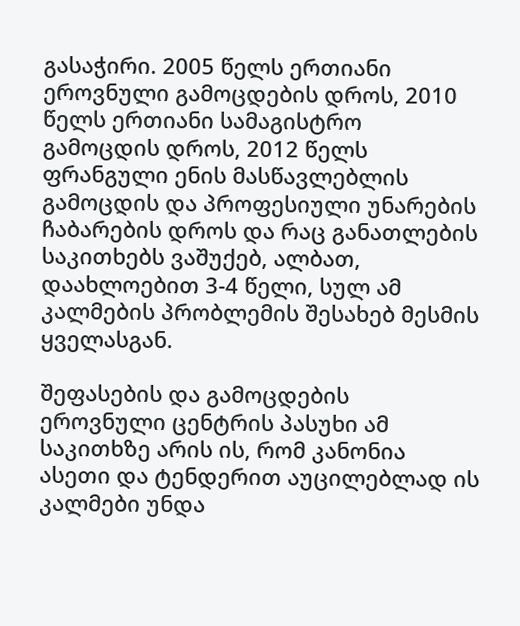გასაჭირი. 2005 წელს ერთიანი ეროვნული გამოცდების დროს, 2010 წელს ერთიანი სამაგისტრო გამოცდის დროს, 2012 წელს ფრანგული ენის მასწავლებლის გამოცდის და პროფესიული უნარების ჩაბარების დროს და რაც განათლების საკითხებს ვაშუქებ, ალბათ, დაახლოებით 3-4 წელი, სულ ამ კალმების პრობლემის შესახებ მესმის ყველასგან.

შეფასების და გამოცდების ეროვნული ცენტრის პასუხი ამ საკითხზე არის ის, რომ კანონია ასეთი და ტენდერით აუცილებლად ის კალმები უნდა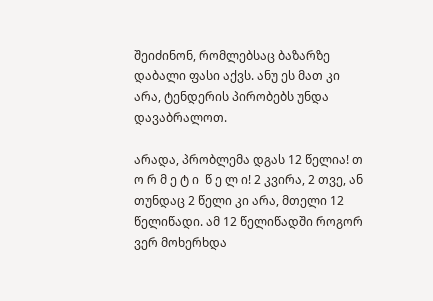შეიძინონ, რომლებსაც ბაზარზე დაბალი ფასი აქვს. ანუ ეს მათ კი არა, ტენდერის პირობებს უნდა დავაბრალოთ.

არადა, პრობლემა დგას 12 წელია! თ ო რ მ ე ტ ი  წ ე ლ ი! 2 კვირა, 2 თვე, ან თუნდაც 2 წელი კი არა, მთელი 12 წელიწადი. ამ 12 წელიწადში როგორ ვერ მოხერხდა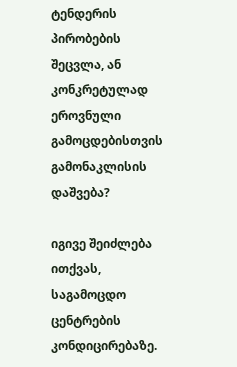ტენდერის პირობების შეცვლა, ან კონკრეტულად ეროვნული გამოცდებისთვის გამონაკლისის დაშვება?

იგივე შეიძლება ითქვას, საგამოცდო ცენტრების კონდიცირებაზე.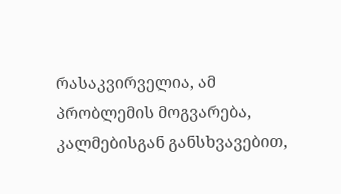რასაკვირველია, ამ პრობლემის მოგვარება, კალმებისგან განსხვავებით,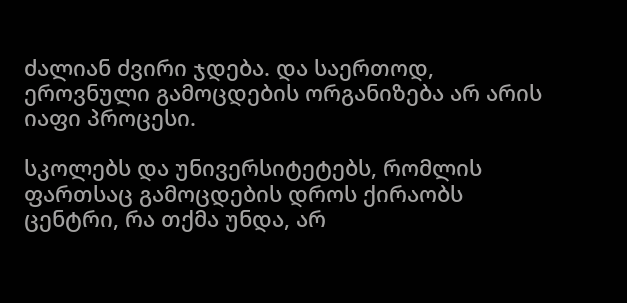ძალიან ძვირი ჯდება. და საერთოდ, ეროვნული გამოცდების ორგანიზება არ არის იაფი პროცესი.

სკოლებს და უნივერსიტეტებს, რომლის ფართსაც გამოცდების დროს ქირაობს ცენტრი, რა თქმა უნდა, არ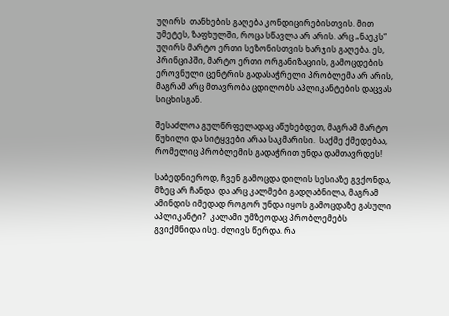უღირს  თანხების გაღება კონდიცირებისთვის. მით უმეტეს, ზაფხულში, როცა სწავლა არ არის. არც „ნაეკს“ უღირს მარტო ერთი სეზონისთვის ხარჯის გაღება. ეს, პრინციპში, მარტო ერთი ორგანიზაციის, გამოცდების ეროვნული ცენტრის გადასაჭრელი პრობლემა არ არის, მაგრამ არც მთავრობა ცდილობს აპლიკანტების დაცვას სიცხისგან.

შესაძლოა გულწრფელადაც აწუხებდეთ, მაგრამ მარტო წუხილი და სიტყვები არაა საკმარისი.  საქმე ქმედებაა, რომელიც პრობლემის გადაჭრით უნდა დამთავრდეს!

საბედნიეროდ, ჩვენ გამოცდა დილის სესიაზე გვქონდა, მზეც არ ჩანდა  და არც კალმები გადღაბნილა, მაგრამ ამინდის იმედად როგორ უნდა იყოს გამოცდაზე გასული აპლიკანტი?  კალამი უმზეოდაც პრობლემებს გვიქმნიდა ისე. ძლივს წერდა. რა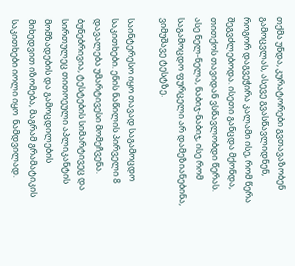თქმა უნდა, კურატორები გვთავაზობენ გამოცვლას, ასევე გვასწავლიდნენ, როგორ დაგვეჭირა კალამი ისე, რომ წერა შეგვძლებოდა. ისეთი განცდა მქონდა, თითქოს თავიდან ვსწავლობდი წერას. ასე ნელ-ნელა, ნაბიჯ-ნაბიჯ, ისე რომ საგამოცდო ფურცელი არ დამეზიანებინა,  ვიმუშავე ტესტზე.

საინტერესო იყო თავად საგამოცდო საკითხები. ენის ნაწილის პირველი 8 დავალება უმარტივესი მომეჩვენა. ბუნებრივია, ტესტების სიმარტივეც და სირთულეც თითოეული აპლიკანტის მომზადების და გამოცდილების მიხედვით იზომება, მაგრამ გრამატიკის საკითხები იოლი იყო  ნამდვილად.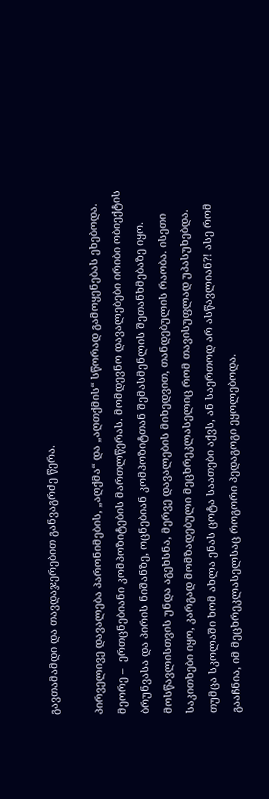გავთამამდი და თავდაჯერებით განვაგრძე წერა.

პირველივე დავალება პარონიმების, „აღქმა“ და „აღთქმის“ სწორად გამოყენებას ეხებოდა.  მეორე –  ერთცნებიანი კომპოზიტების მართლწერას. მომდევნო დავალებები ირიბი ობიექტის ბრუნვასა და პირის ნიშანზე, ოცნებიან კომპოზიტთან შემასმენლის შეთანხმებაზე იყო. მოსწავლისთვის უნდა აგეხსნა, მერვე დავალების მიხედვით, თანდებულის რაობა. ისეთი საკითხები იყო, კარგად მომზადებული მეცხრეკლასელიც რომ თავისუფლად უპასუხებდა. თუმცა სკოლაში ხომ ახლა ენას ცოტა საათები აქვს, ან საერთოდ არ ასწავლიან?! ასე რომ გააჩნია, იმ მეცხრეკლასელსაც როგორი პედაგოგი ეყოლებოდა.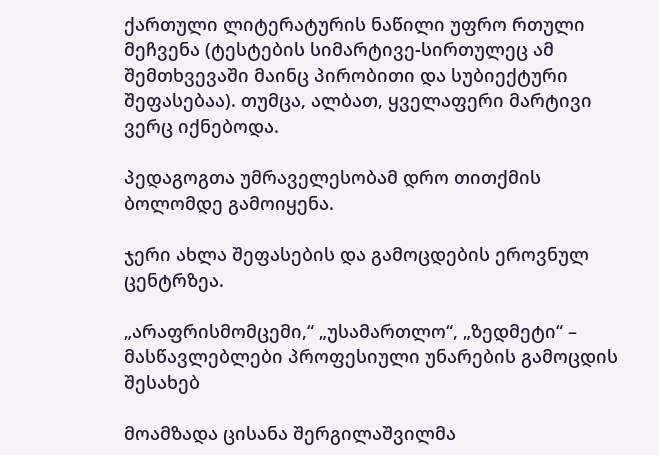ქართული ლიტერატურის ნაწილი უფრო რთული მეჩვენა (ტესტების სიმარტივე-სირთულეც ამ შემთხვევაში მაინც პირობითი და სუბიექტური შეფასებაა). თუმცა, ალბათ, ყველაფერი მარტივი ვერც იქნებოდა.

პედაგოგთა უმრაველესობამ დრო თითქმის ბოლომდე გამოიყენა.

ჯერი ახლა შეფასების და გამოცდების ეროვნულ ცენტრზეა.

„არაფრისმომცემი,“ „უსამართლო“, „ზედმეტი“ – მასწავლებლები პროფესიული უნარების გამოცდის შესახებ

მოამზადა ცისანა შერგილაშვილმა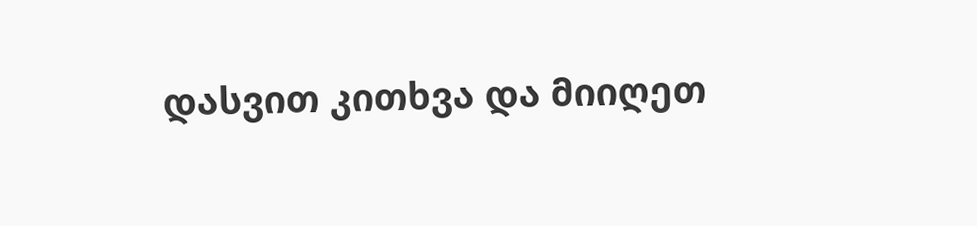დასვით კითხვა და მიიღეთ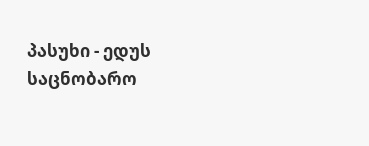პასუხი - ედუს საცნობარო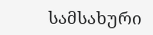სამსახური